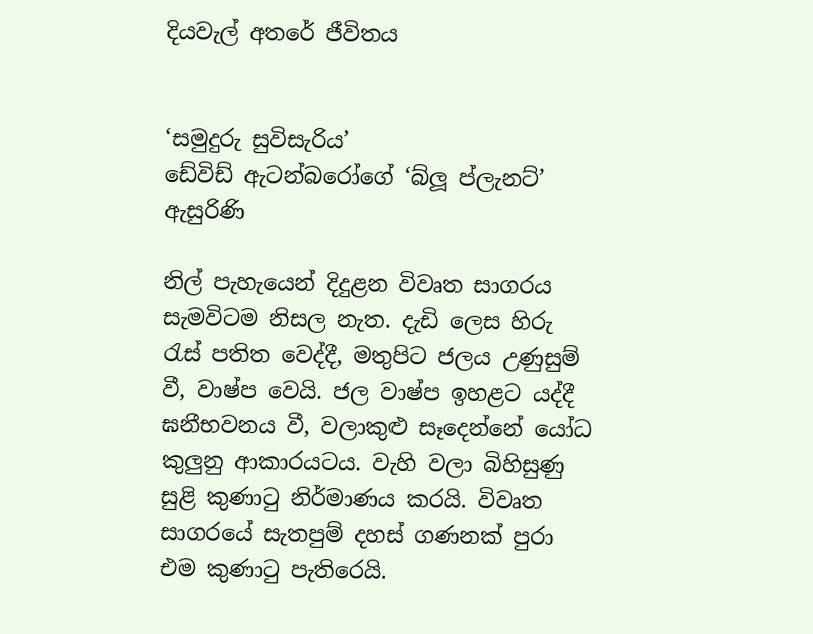දියවැල් අතරේ ජීවිතය


‘සමුදුරු සුවිසැරිය’
ඩේවිඩ් ඇටන්බරෝගේ ‘බ්ලූ ප්ලැනට්’ ඇසුරිණි

නිල් පැහැයෙන් දිදුළන විවෘත සාගරය සැමවිටම නිසල නැත. දැඩි ලෙස හිරු රැස් පතිත වෙද්දී, මතුපිට ජලය උණුසුම් වී, වාෂ්ප වෙයි. ජල වාෂ්ප ඉහළට යද්දී ඝනීභවනය වී, වලාකුළු සෑදෙන්නේ යෝධ කුලුනු ආකාරයටය. වැහි වලා බිහිසුණු සුළි කුණාටු නිර්මාණය කරයි. විවෘත සාගරයේ සැතපුම් දහස් ගණනක් පුරා එම කුණාටු පැතිරෙයි.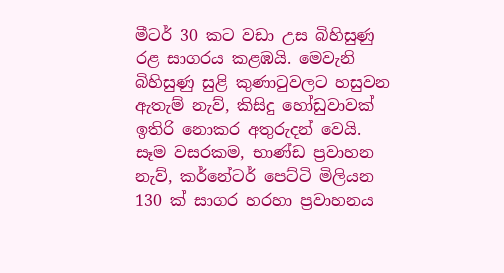මීටර් 30 කට වඩා උස බිහිසුණු රළ සාගරය කළඹයි. මෙවැනි බිහිසුණු සුළි කුණාටුවලට හසුවන ඇතැම් නැව්, කිසිදු හෝඩුවාවක් ඉතිරි නොකර අතුරුදන් වෙයි. සෑම වසරකම, භාණ්ඩ ප්‍රවාහන නැව්, කර්නේටර් පෙට්ටි මිලියන 130 ක් සාගර හරහා ප්‍රවාහනය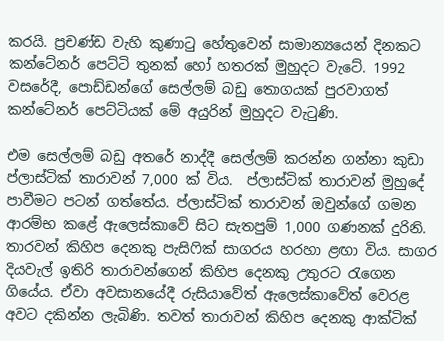කරයි. ප්‍රචණ්ඩ වැහි කුණාටු හේතුවෙන් සාමාන්‍යයෙන් දිනකට කන්ටේනර් පෙට්ටි තුනක් හෝ හතරක් මුහුදට වැටේ. 1992 වසරේදී, පොඩ්ඩන්ගේ සෙල්ලම් බඩු තොගයක් පුරවාගත් කන්ටේනර් පෙට්ටියක් මේ අයුරින් මුහුදට වැටුණි.

එම සෙල්ලම් බඩු අතරේ නාද්දී සෙල්ලම් කරන්න ගන්නා කුඩා ප්ලාස්ටික් තාරාවන් 7,000 ක් විය.  ප්ලාස්ටික් තාරාවන් මුහුදේ පාවීමට පටන් ගත්තේය. ප්ලාස්ටික් තාරාවන් ඔවුන්ගේ ගමන ආරම්භ කළේ ඇලෙස්කාවේ සිට සැතපුම් 1,000 ගණනක් දුරිනි. තාරවන් කිහිප දෙනකු පැසිෆික් සාගරය හරහා ළඟා විය. සාගර දියවැල් ඉතිරි තාරාවන්ගෙන් කිහිප දෙනකු උතුරට රැගෙන ගියේය. ඒවා අවසානයේදී රුසියාවේත් ඇලෙස්කාවේත් වෙරළ අවට දකින්න ලැබිණි. තවත් තාරාවන් කිහිප දෙනකු ආක්ටික්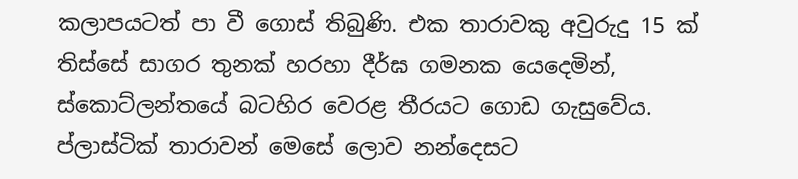කලාපයටත් පා වී ගොස් තිබුණි. එක තාරාවකු අවුරුදු 15 ක් තිස්සේ සාගර තුනක් හරහා දීර්ඝ ගමනක යෙදෙමින්,  ස්කොට්ලන්තයේ බටහිර වෙරළ තීරයට ගොඩ ගැසුවේය. ප්ලාස්ටික් තාරාවන් මෙසේ ලොව නන්දෙසට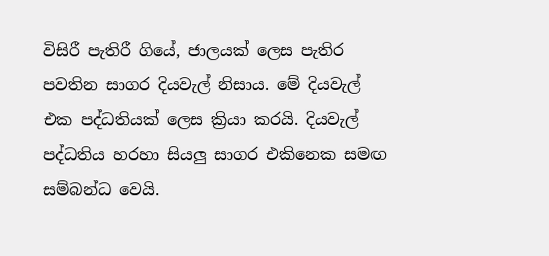විසිරී පැතිරී ගියේ, ජාලයක් ලෙස පැතිර පවතින සාගර දියවැල් නිසාය. මේ දියවැල් එක පද්ධතියක් ලෙස ක්‍රියා කරයි. දියවැල් පද්ධතිය හරහා සියලු සාගර එකිනෙක සමඟ සම්බන්ධ වෙයි.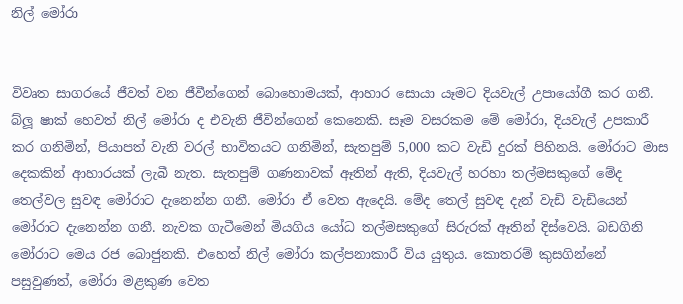නිල් මෝරා


විවෘත සාගරයේ ජීවත් වන ජීවීන්ගෙන් බොහොමයක්, ආහාර සොයා යෑමට දියවැල් උපායෝගී කර ගනී. බ්ලූ ෂාක් හෙවත් නිල් මෝරා ද එවැනි ජීවින්ගෙන් කෙනෙකි. සෑම වසරකම මේ මෝරා, දියවැල් උපකාරී කර ගනිමින්, පියාපත් වැනි වරල් භාවිතයට ගනිමින්, සැතපුම් 5,000 කට වැඩි දුරක් පිහිනයි. මෝරාට මාස දෙකකින් ආහාරයක් ලැබී නැත. සැතපුම් ගණනාවක් ඈතින් ඇති, දියවැල් හරහා තල්මසකුගේ මේද තෙල්වල සුවඳ මෝරාට දැනෙන්න ගනී. මෝරා ඒ වෙත ඇදෙයි. මේද තෙල් සුවඳ දැන් වැඩි වැඩියෙන් මෝරාට දැනෙන්න ගනී. නැවක ගැටීමෙන් මියගිය යෝධ තල්මසකුගේ සිරුරක් ඈතින් දිස්වෙයි. බඩගිනි මෝරාට මෙය රජ බොජුනකි. එහෙත් නිල් මෝරා කල්පනාකාරී විය යුතුය. කොතරම් කුසගින්නේ පසුවුණත්, මෝරා මළකුණ වෙත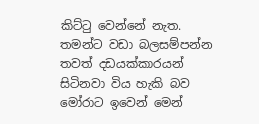කිට්ටු වෙන්නේ නැත. තමන්ට වඩා බලසම්පන්න තවත් දඩයක්කාරයන් සිටිනවා විය හැකි බව මෝරාට ඉවෙන් මෙන්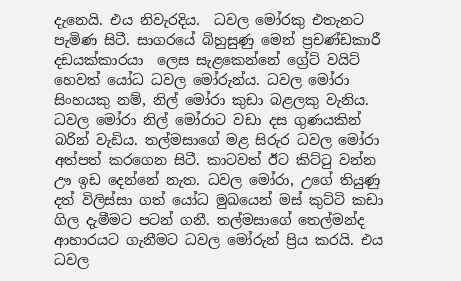දැනෙයි. එය නිවැරදිය.  ධවල මෝරකු එතැනට පැමිණ සිටී. සාගරයේ බිහුසුණු මෙන් ප්‍රචණ්ඩකාරී දඩයක්කාරයා  ලෙස සැළකෙන්නේ ග්‍රේට් වයිට් හෙවත් යෝධ ධවල මෝරුන්ය. ධවල මෝරා සිංහයකු නම්, නිල් මෝරා කුඩා බළලකු වැනිය. ධවල මෝරා නිල් මෝරාට වඩා දස ගුණයකින් බරින් වැඩිය. තල්මසාගේ මළ සිරුර ධවල මෝරා අත්පත් කරගෙන සිටී. කාටවත් ඊට කිට්ටු වන්න ඌ ඉඩ දෙන්නේ නැත. ධවල මෝරා, උගේ තියුණු දත් විලිස්සා ගත් යෝධ මුඛයෙන් මස් කුට්ටි කඩා ගිල දැමීමට පටන් ගනී. තල්මසාගේ තෙල්මන්ද ආහාරයට ගැනීමට ධවල මෝරුන් ප්‍රිය කරයි. එය ධවල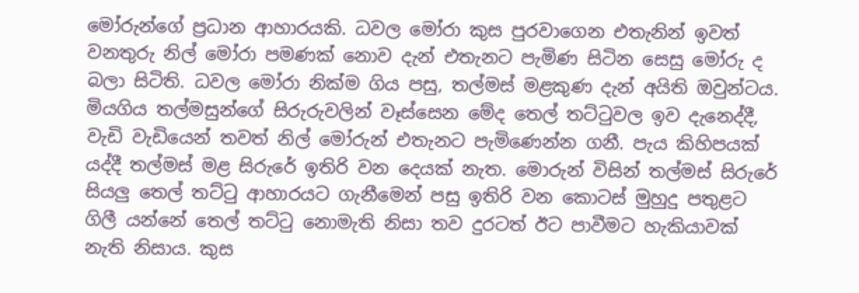මෝරුන්ගේ ප්‍රධාන ආහාරයකි. ධවල මෝරා කුස පුරවාගෙන එතැනින් ඉවත් වනතුරු නිල් මෝරා පමණක් නොව දැන් එතැනට පැමිණ සිටින සෙසු මෝරු ද බලා සිටිති. ධවල මෝරා නික්ම ගිය පසු, තල්මස් මළකුණ දැන් අයිති ඔවුන්ටය. මියගිය තල්මසුන්ගේ සිරුරුවලින් වෑස්සෙන මේද තෙල් තට්ටුවල ඉව දැනෙද්දී, වැඩි වැඩියෙන් තවත් නිල් මෝරුන් එතැනට පැමිණෙන්න ගනී. පැය කිහිපයක් යද්දී තල්මස් මළ සිරුරේ ඉතිරි වන දෙයක් නැත. මොරුන් විසින් තල්මස් සිරුරේ සියලු තෙල් තට්ටු ආහාරයට ගැනීමෙන් පසු ඉතිරි වන කොටස් මුහුදු පතුළට ගිලී යන්නේ තෙල් තට්ටු නොමැති නිසා තව දුරටත් ඊට පාවීමට හැකියාවක් නැති නිසාය. කුස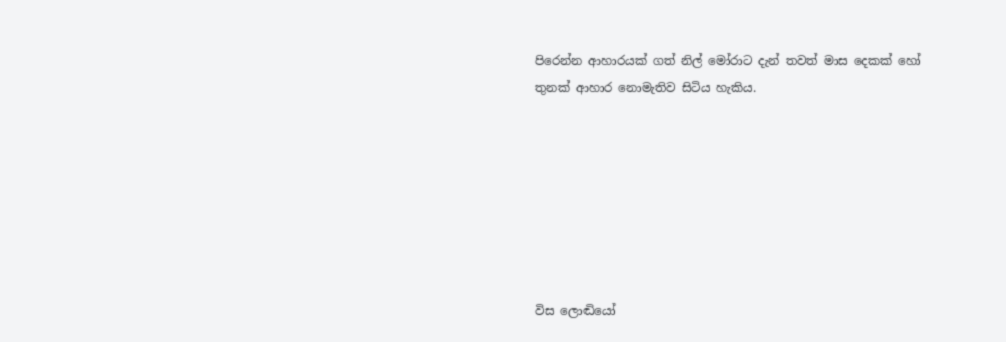පිරෙන්න ආහාරයක් ගත් නිල් මෝරාට දැන් තවත් මාස දෙකක් හෝ තුනක් ආහාර නොමැතිව සිටිය හැකිය.







විස ලොඬියෝ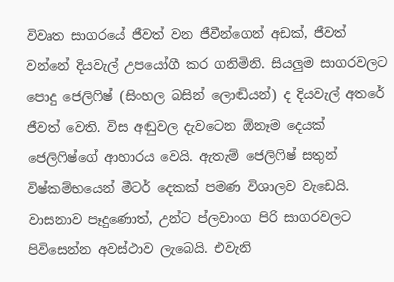විවෘත සාගරයේ ජීවත් වන ජීවීන්ගෙන් අඩක්, ජීවත් වන්නේ දියවැල් උපයෝගී කර ගනිමිනි. සියලුම සාගරවලට පොදු ජෙලිෆිෂ් (සිංහල බසින් ලොඬියන්) ද දියවැල් අතරේ ජීවත් වෙති. විස අඬුවල දැවටෙන ඕනෑම දෙයක් ජෙලිෆිෂ්ගේ ආහාරය වෙයි. ඇතැම් ජෙලිෆිෂ් සතුන් විෂ්කම්භයෙන් මීටර් දෙකක් පමණ විශාලව වැඩෙයි. වාසනාව පෑදුණොත්, උන්ට ප්ලවාංග පිරි සාගරවලට පිවිසෙන්න අවස්ථාව ලැබෙයි. එවැනි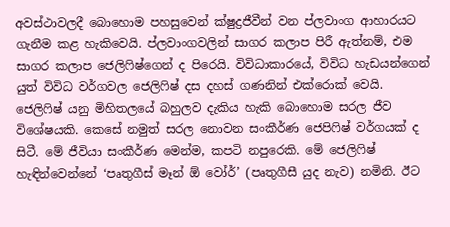අවස්ථාවලදී බොහොම පහසුවෙන් ක්ෂුද්‍රජීවීන් වන ප්ලවාංග ආහාරයට ගැනීම කළ හැකිවෙයි. ප්ලවාංගවලින් සාගර කලාප පිරී ඇත්නම්, එම සාගර කලාප ජෙලිෆිෂ්ගෙන් ද පිරෙයි. විවිධාකාරයේ, විවිධ හැඩයන්ගෙන් යුත් විවිධ වර්ගවල ජෙලිෆිෂ් දස දහස් ගණනින් එක්රොක් වෙයි. ජෙලිෆිෂ් යනු මිහිතලයේ බහුලව දැකිය හැකි බොහොම සරල ජීව විශේෂයකි. කෙසේ නමුත් සරල නොවන සංකීර්ණ ජෙපිෆිෂ් වර්ගයක් ද සිටී. මේ ජීවියා සංකීර්ණ මෙන්ම, කපටි නපුරෙකි. මේ ජෙලිෆිෂ් හැඳින්වෙන්නේ ‘පෘතුගීස් මෑන් ඕ වෝර්’ (පෘතුගීසී යුද නැව) නමිනි. ඊට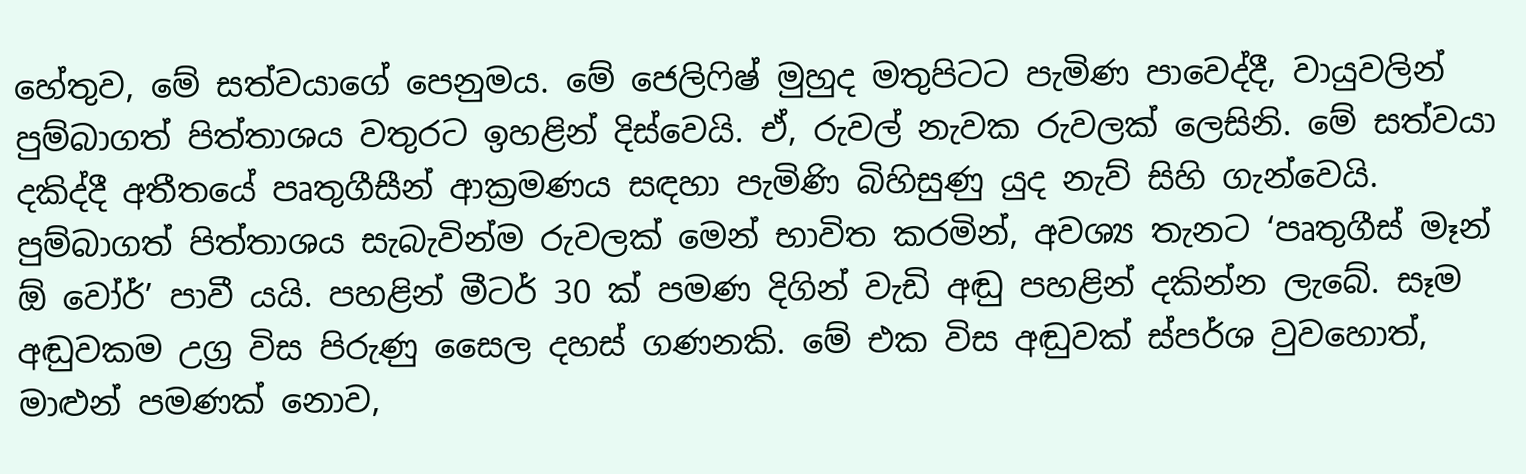හේතුව, මේ සත්වයාගේ පෙනුමය. මේ ජෙලිෆිෂ් මුහුද මතුපිටට පැමිණ පාවෙද්දී, වායුවලින් පුම්බාගත් පිත්තාශය වතුරට ඉහළින් දිස්වෙයි. ඒ, රුවල් නැවක රුවලක් ලෙසිනි. මේ සත්වයා දකිද්දී අතීතයේ පෘතුගීසීන් ආක්‍රමණය සඳහා පැමිණි බිහිසුණු යුද නැව් සිහි ගැන්වෙයි. පුම්බාගත් පිත්තාශය සැබැවින්ම රුවලක් මෙන් භාවිත කරමින්, අවශ්‍ය තැනට ‘පෘතුගීස් මෑන් ඕ වෝර්’ පාවී යයි. පහළින් මීටර් 30 ක් පමණ දිගින් වැඩි අඬු පහළින් දකින්න ලැබේ. සෑම අඬුවකම උග්‍ර විස පිරුණු සෛල දහස් ගණනකි. මේ එක විස අඬුවක් ස්පර්ශ වුවහොත්, මාළුන් පමණක් නොව,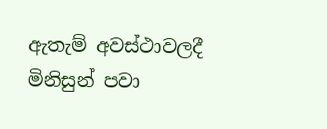ඇතැම් අවස්ථාවලදී මිනිසුන් පවා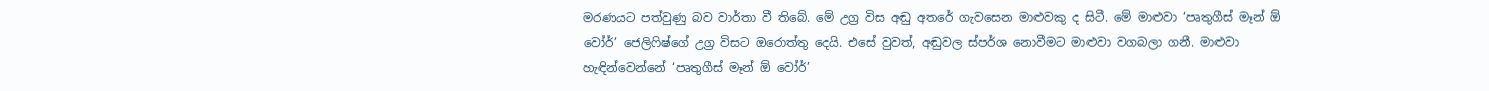මරණයට පත්වුණු බව වාර්තා වී තිබේ. මේ උග්‍ර විස අඬු අතරේ ගැවසෙන මාළුවකු ද සිටී. මේ මාළුවා ‘පෘතුගීස් මෑන් ඕ වෝර්’ ජෙලිෆිෂ්ගේ උග්‍ර විසට ඔරොත්තු දෙයි. එසේ වුවත්, අඬුවල ස්පර්ශ නොවීමට මාළුවා වගබලා ගනී. මාළුවා හැඳින්වෙන්නේ ‘පෘතුගීස් මෑන් ඕ වෝර්’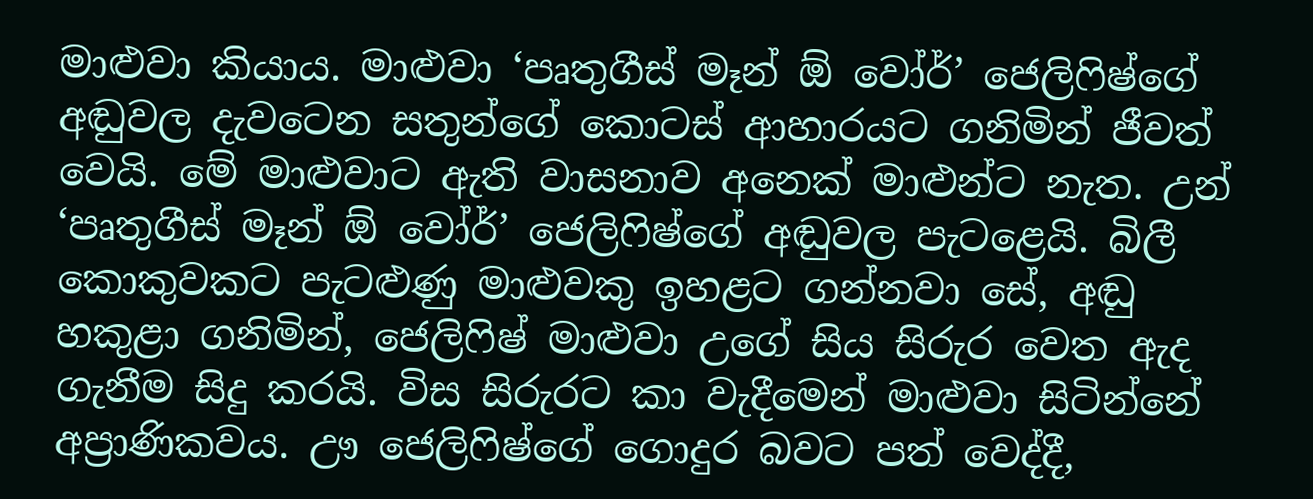මාළුවා කියාය. මාළුවා ‘පෘතුගීස් මෑන් ඕ වෝර්’ ජෙලිෆිෂ්ගේ අඬුවල දැවටෙන සතුන්ගේ කොටස් ආහාරයට ගනිමින් ජීවත් වෙයි. මේ මාළුවාට ඇති වාසනාව අනෙක් මාළුන්ට නැත. උන් ‘පෘතුගීස් මෑන් ඕ වෝර්’ ජෙලිෆිෂ්ගේ අඬුවල පැටළෙයි. බිලී කොකුවකට පැටළුණු මාළුවකු ඉහළට ගන්නවා සේ, අඬු හකුළා ගනිමින්, ජෙලිෆිෂ් මාළුවා උගේ සිය සිරුර වෙත ඇද ගැනීම සිදු කරයි. විස සිරුරට කා වැදීමෙන් මාළුවා සිටින්නේ අප්‍රාණිකවය. ඌ ජෙලිෆිෂ්ගේ ගොදුර බවට පත් වෙද්දී,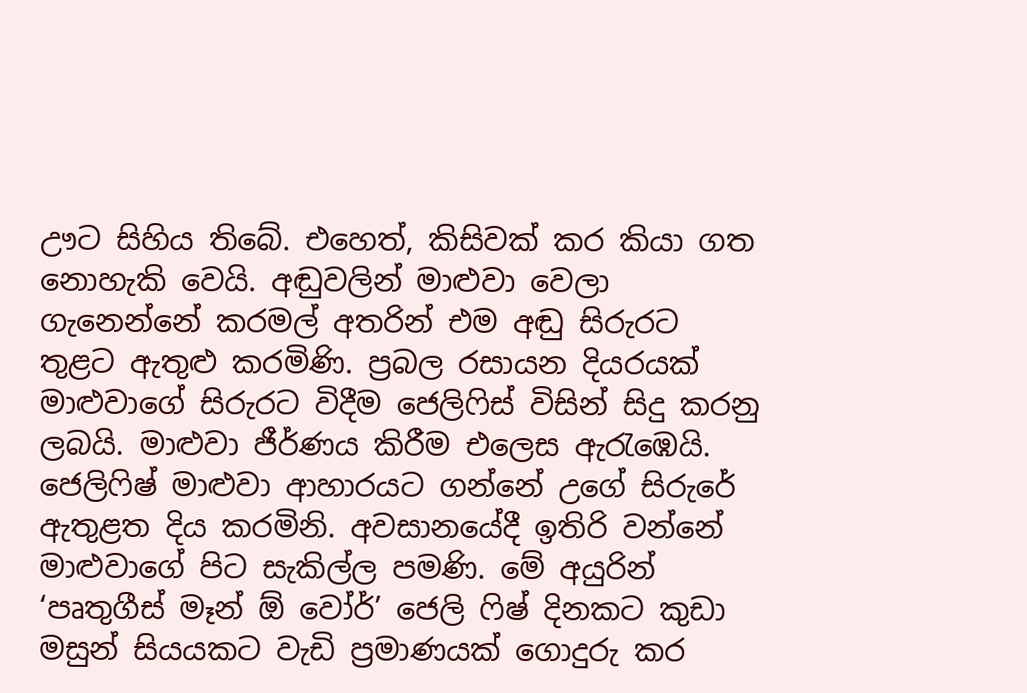ඌට සිහිය තිබේ. එහෙත්, කිසිවක් කර කියා ගත නොහැකි වෙයි. අඬුවලින් මාළුවා වෙලා ගැනෙන්නේ කරමල් අතරින් එම අඬු සිරුරට තුළට ඇතුළු කරමිණි. ප්‍රබල රසායන දියරයක් මාළුවාගේ සිරුරට විදීම ජෙලිෆිස් විසින් සිදු කරනු ලබයි. මාළුවා ජීර්ණය කිරීම එලෙස ඇරැඹෙයි. ජෙලිෆිෂ් මාළුවා ආහාරයට ගන්නේ උගේ සිරුරේ ඇතුළත දිය කරමිනි. අවසානයේදී ඉතිරි වන්නේ මාළුවාගේ පිට සැකිල්ල පමණි. මේ අයුරින් ‘පෘතුගීස් මෑන් ඕ වෝර්’ ජෙලි ෆිෂ් දිනකට කුඩා මසුන් සියයකට වැඩි ප්‍රමාණයක් ගොදුරු කර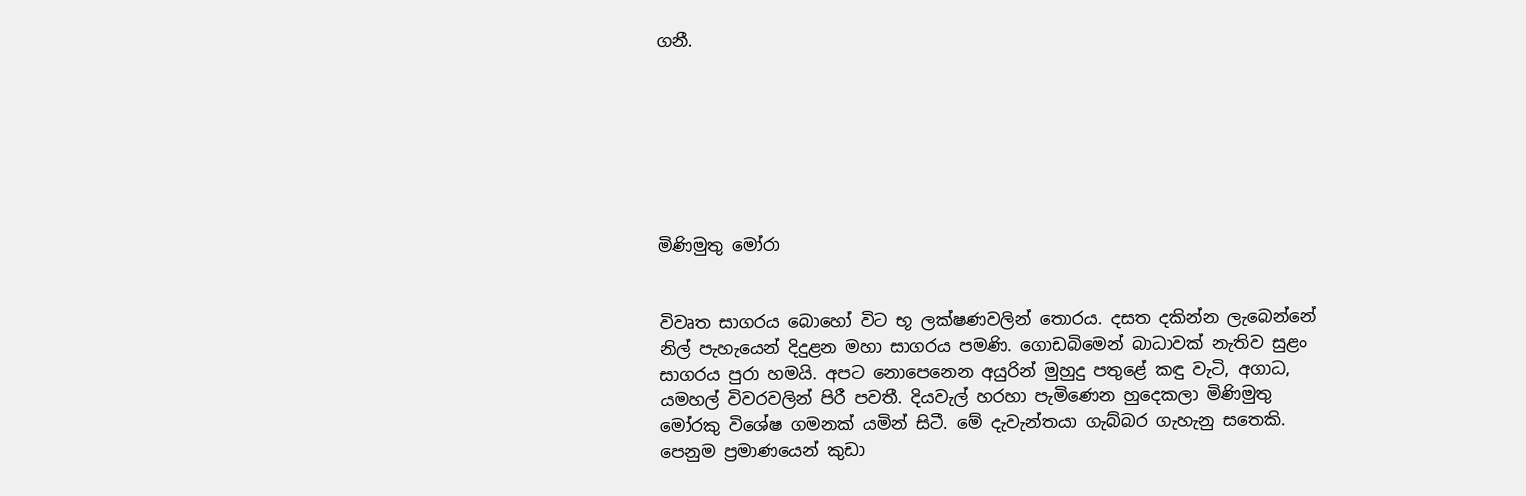ගනී.







මිණිමුතු මෝරා


විවෘත සාගරය බොහෝ විට භූ ලක්ෂණවලින් තොරය. දසත දකින්න ලැබෙන්නේ නිල් පැහැයෙන් දිදුළන මහා සාගරය පමණි. ගොඩබිමෙන් බාධාවක් නැතිව සුළං සාගරය පුරා හමයි. අපට නොපෙනෙන අයුරින් මුහුදු පතුළේ කඳු වැටි, අගාධ, යමහල් විවරවලින් පිරී පවතී. දියවැල් හරහා පැමිණෙන හුදෙකලා මිණිමුතු මෝරකු විශේෂ ගමනක් යමින් සිටී. මේ දැවැන්තයා ගැබ්බර ගැහැනු සතෙකි. පෙනුම ප්‍රමාණයෙන් කුඩා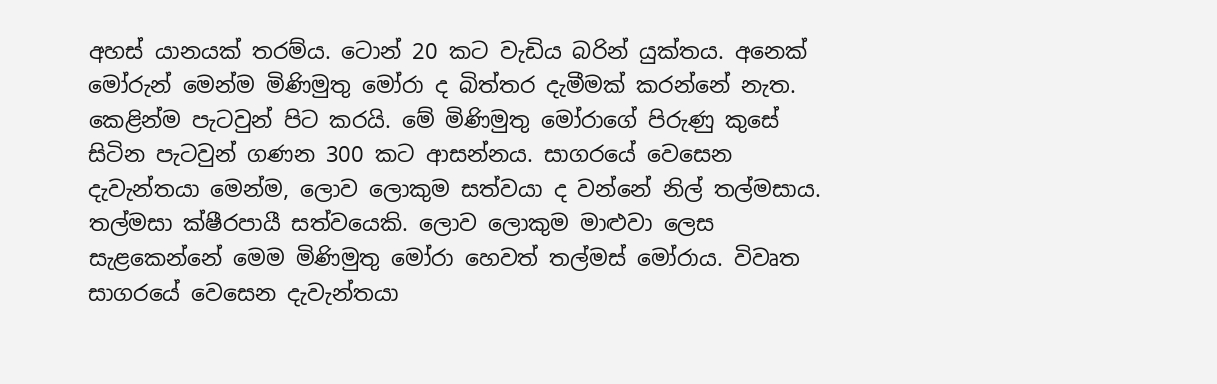අහස් යානයක් තරම්ය. ටොන් 20 කට වැඩිය බරින් යුක්තය. අනෙක් මෝරුන් මෙන්ම මිණිමුතු මෝරා ද බිත්තර දැමීමක් කරන්නේ නැත. කෙළින්ම පැටවුන් පිට කරයි. මේ මිණිමුතු මෝරාගේ පිරුණු කුසේ සිටින පැටවුන් ගණන 300 කට ආසන්නය. සාගරයේ වෙසෙන දැවැන්තයා මෙන්ම, ලොව ලොකුම සත්වයා ද වන්නේ නිල් තල්මසාය. තල්මසා ක්ෂීරපායී සත්වයෙකි. ලොව ලොකුම මාළුවා ලෙස සැළකෙන්නේ මෙම මිණිමුතු මෝරා හෙවත් තල්මස් මෝරාය. විවෘත සාගරයේ වෙසෙන දැවැන්තයා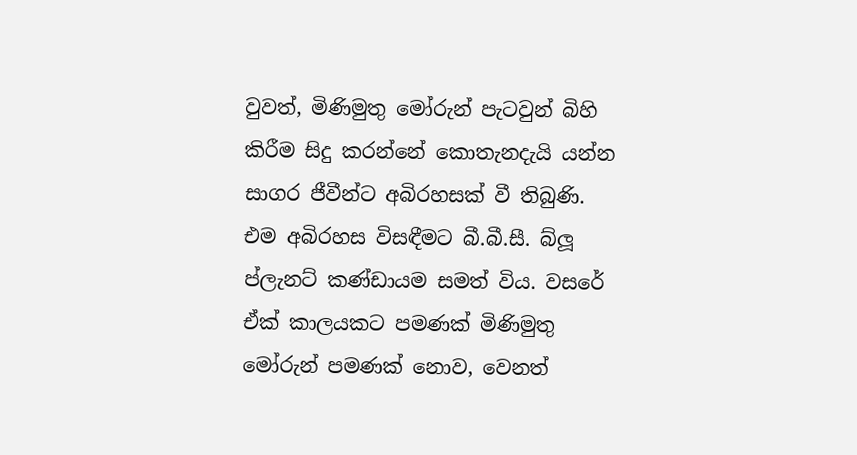වුවත්, මිණිමුතු මෝරුන් පැටවුන් බිහි කිරීම සිදු කරන්නේ කොතැනදැයි යන්න සාගර ජීවීන්ට අබිරහසක් වී තිබුණි. එම අබිරහස විසඳීමට බී.බී.සී. බ්ලූ ප්ලැනට් කණ්ඩායම සමත් විය. වසරේ ඒක් කාලයකට පමණක් මිණිමුතු මෝරුන් පමණක් නොව, වෙනත්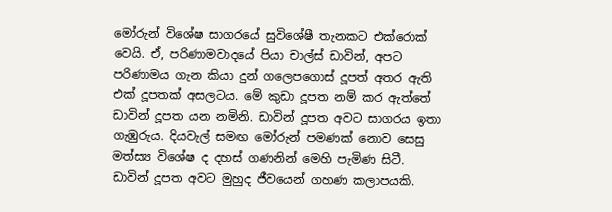මෝරුන් විශේෂ සාගරයේ සුවිශේෂී තැනකට එක්රොක් වෙයි. ඒ, පරිණාමවාදයේ පියා චාල්ස් ඩාවින්, අපට පරිණාමය ගැන කියා දුන් ගලෙපගොස් දූපත් අතර ඇති එක් දූපතක් අසලටය. මේ කුඩා දූපත නම් කර ඇත්තේ ඩාවින් දූපත යන නමිනි. ඩාවින් දූපත අවට සාගරය ඉතා ගැඹුරුය. දියවැල් සමඟ මෝරුන් පමණක් නොව සෙසු මත්ස්‍ය විශේෂ ද දහස් ගණනින් මෙහි පැමිණ සිටී. ඩාවින් දූපත අවට මුහුද ජීවයෙන් ගහණ කලාපයකි.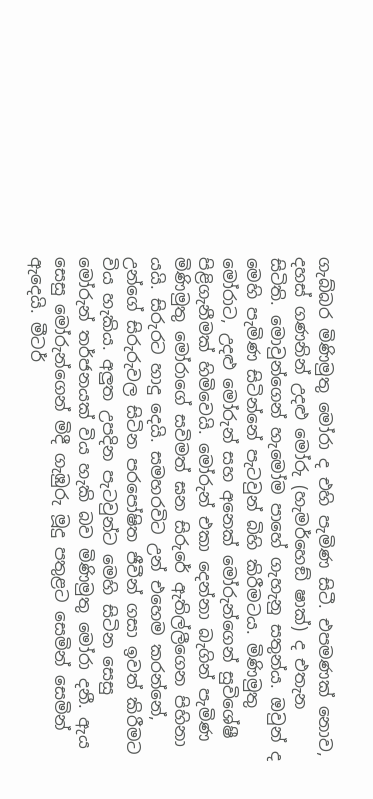ගැබ්බර මිණිමුතු මෝරා ද එහි පැමිණ සිටී. එපමණක් නොව, දහස් ගණනින් උදළු මෝරු (හැමර්හෙඞ් ෂාක්) ද එතැන සිටිති. මොවුන්ගෙන් හැමෝම පාහේ ගැහැනු සතුන්ය. ඔවුන් ද මෙහි පැමිණ සිටින්නේ පැටවුන් බිහි කිරීමටය. මිණිමුතු මෝරාට, උදළු මෝරුන් සහ අනෙක් මෝරුන්ගෙන් සුවිශේෂී පිළිගැනීමක් හිමිවෙයි. මෝරුන් එකා දෙන්නා බැගින් පැමිණ මිණිමුතු මෝරාගේ සවිමත් ඝන සිරුරේ ඇතිල්ලීගෙන පිහිනා යයි. සිරුරට හාදු දෙයි. සමහරවිට උන් එහෙම කරන්නේ, උන්ගේ සිරුරුවල සිටින පරපෝෂිත ජීවීන් ගසා ඉවත් කිරීමට විය හැකිය. අලුත උපදින පැටවුන්ට මෙහි සිටින සෙසු මෝරුන් තර්ජනයක් විය හැකි බව මිණිමුතු මෝරා දනී. ඇය සෙසු මෝරුන්ගෙන් මිදී ගැඹුරු මූදු පතුළට සෙමින් සෙමින් ඇදෙයි. මීටර්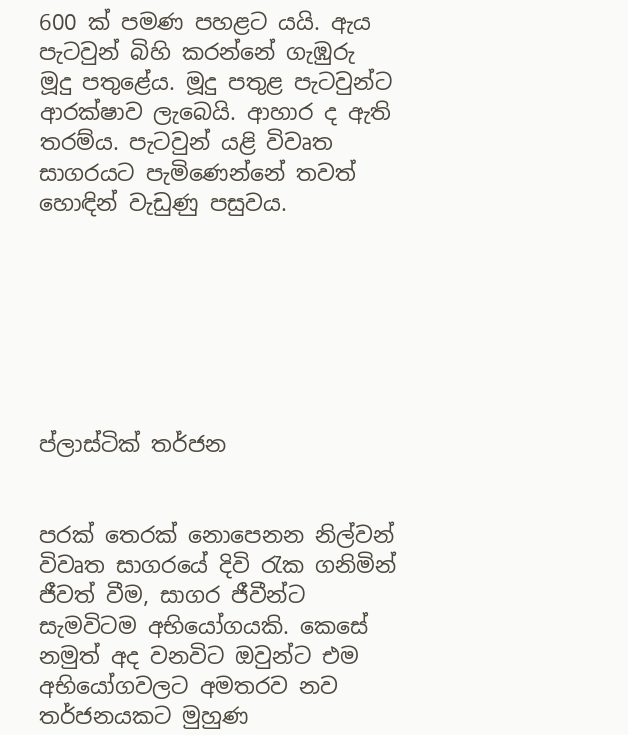600 ක් පමණ පහළට යයි. ඇය පැටවුන් බිහි කරන්නේ ගැඹුරු මූදු පතුළේය. මූදු පතුළ පැටවුන්ට ආරක්ෂාව ලැබෙයි. ආහාර ද ඇති තරම්ය. පැටවුන් යළි විවෘත සාගරයට පැමිණෙන්නේ තවත් හොඳින් වැඩුණු පසුවය.







ප්ලාස්ටික් තර්ජන


පරක් තෙරක් නොපෙනන නිල්වන් විවෘත සාගරයේ දිවි රැක ගනිමින් ජීවත් වීම, සාගර ජීවීන්ට සැමවිටම අභියෝගයකි. කෙසේ නමුත් අද වනවිට ඔවුන්ට එම අභියෝගවලට අමතරව නව තර්ජනයකට මුහුණ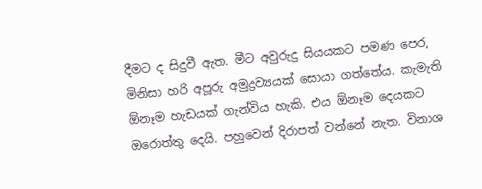දීමට ද සිදුවී ඇත. මීට අවුරුදු සියයකට පමණ පෙර, මිනිසා හරි අපූරු අමුද්‍රව්‍යයක් සොයා ගත්තේය. කැමැති ඕනෑම හැඩයක් ගැන්විය හැකි. එය ඕනෑම දෙයකට ඔරොත්තු දෙයි. පහුවෙන් දිරාපත් වන්නේ නැත. විනාශ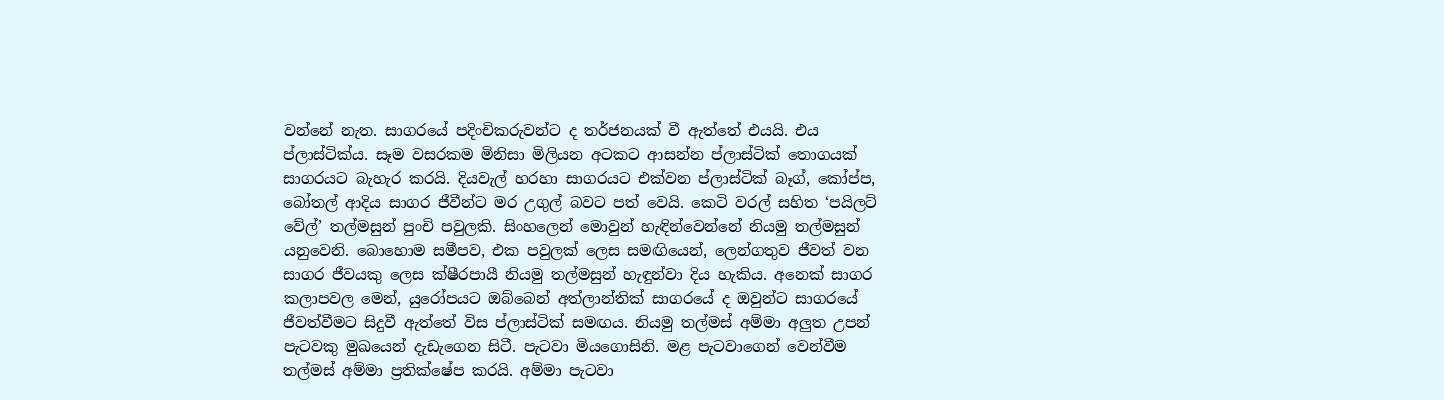වන්නේ නැත. සාගරයේ පදිංචිකරුවන්ට ද තර්ජනයක් වී ඇත්තේ එයයි. එය ප්ලාස්ටික්ය. සෑම වසරකම මිනිසා මිලියන අටකට ආසන්න ප්ලාස්ටික් තොගයක් සාගරයට බැහැර කරයි. දියවැල් හරහා සාගරයට එක්වන ප්ලාස්ටික් බෑග්, කෝප්ප, බෝතල් ආදිය සාගර ජීවීන්ට මර උගුල් බවට පත් වෙයි. කෙටි වරල් සහිත ‘පයිලට් වේල්’ තල්මසුන් පුංචි පවුලකි. සිංහලෙන් මොවුන් හැඳින්වෙන්නේ නියමු තල්මසුන් යනුවෙනි. බොහොම සමීපව, එක පවුලක් ලෙස සමඟියෙන්, ලෙන්ගතුව ජීවත් වන සාගර ජීවයකු ලෙස ක්ෂීරපායී නියමු තල්මසුන් හැඳුන්වා දිය හැකිය. අනෙක් සාගර කලාපවල මෙන්, යුරෝපයට ඔබ්බෙන් අත්ලාන්තික් සාගරයේ ද ඔවුන්ට සාගරයේ ජීවත්වීමට සිදුවී ඇත්තේ විස ප්ලාස්ටික් සමඟය. නියමු තල්මස් අම්මා අලුත උපන් පැටවකු මුඛයෙන් දැඩැගෙන සිටී. පැටවා මියගොසිනි. මළ පැටවාගෙන් වෙන්වීම තල්මස් අම්මා ප්‍රතික්ෂේප කරයි. අම්මා පැටවා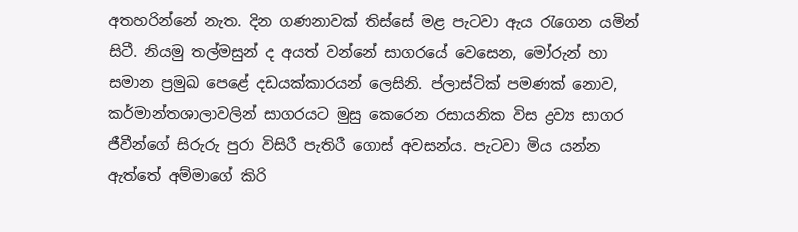අතහරින්නේ නැත. දින ගණනාවක් තිස්සේ මළ පැටවා ඇය රැගෙන යමින් සිටී. නියමු තල්මසුන් ද අයත් වන්නේ සාගරයේ වෙසෙන, මෝරුන් හා සමාන ප්‍රමුඛ පෙළේ දඩයක්කාරයන් ලෙසිනි. ප්ලාස්ටික් පමණක් නොව, කර්මාන්තශාලාවලින් සාගරයට මුසු කෙරෙන රසායනික විස ද්‍රව්‍ය සාගර ජීවීන්ගේ සිරුරු පුරා විසිරී පැතිරී ගොස් අවසන්ය. පැටවා මිය යන්න ඇත්තේ අම්මාගේ කිරි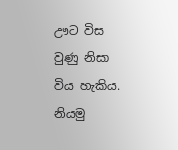ඌට විස වුණු නිසා විය හැකිය. නියමු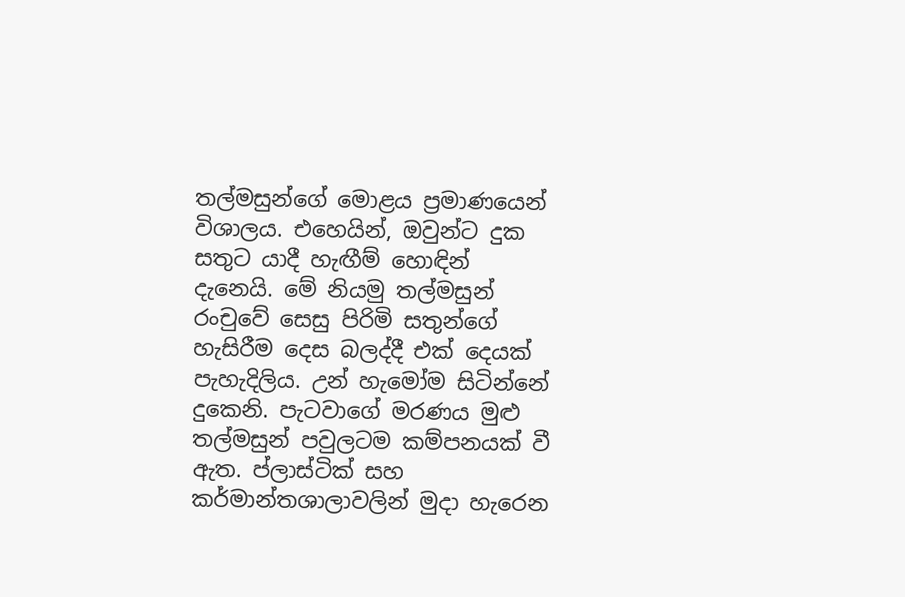තල්මසුන්ගේ මොළය ප්‍රමාණයෙන් විශාලය. එහෙයින්, ඔවුන්ට දුක සතුට යාදී හැඟීම් හොඳින් දැනෙයි. මේ නියමු තල්මසුන් රංචුවේ සෙසු පිරිමි සතුන්ගේ හැසිරීම දෙස බලද්දී එක් දෙයක් පැහැදිලිය. උන් හැමෝම සිටින්නේ දුකෙනි. පැටවාගේ මරණය මුළු තල්මසුන් පවුලටම කම්පනයක් වී ඇත. ප්ලාස්ටික් සහ කර්මාන්තශාලාවලින් මුදා හැරෙන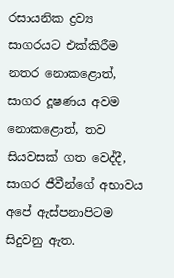රසායනික ද්‍රව්‍ය සාගරයට එක්කිරීම නතර නොකළොත්, සාගර දූෂණය අවම නොකළොත්, තව සියවසක් ගත වෙද්දී, සාගර ජීවීන්ගේ අභාවය අපේ ඇස්පනාපිටම සිදුවනු ඇත.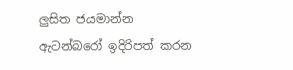ලුසිත ජයමාන්න
ඇටන්බරෝ ඉදිරිපත් කරන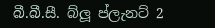බී.බී.සී. බ්ලූ ප්ලැනට් 2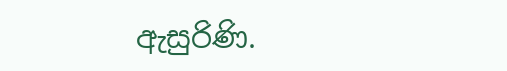ඇසුරිණි.